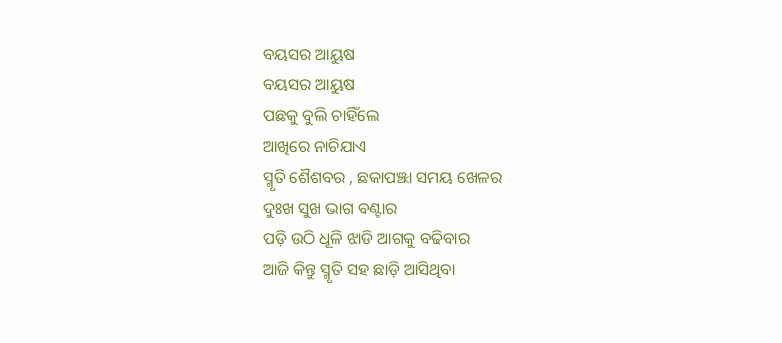ବୟସର ଆୟୁଷ
ବୟସର ଆୟୁଷ
ପଛକୁ ବୁଲି ଚାହିଁଲେ
ଆଖିରେ ନାଚିଯାଏ
ସ୍ମୃତି ଶୈଶବର , ଛକାପଞ୍ଝା ସମୟ ଖେଳର
ଦୁଃଖ ସୁଖ ଭାଗ ବଣ୍ଟାର
ପଡ଼ି ଉଠି ଧୂଳି ଝାଡି ଆଗକୁ ବଢିବାର
ଆଜି କିନ୍ତୁ ସ୍ମୃତି ସହ ଛାଡ଼ି ଆସିଥିବା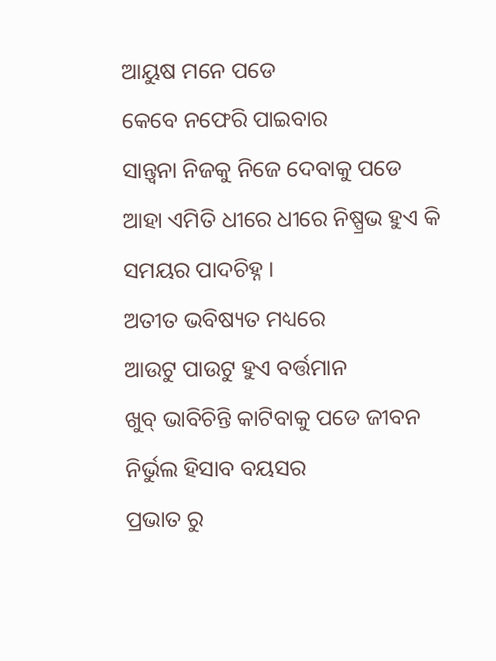ଆୟୁଷ ମନେ ପଡେ
କେବେ ନଫେରି ପାଇବାର
ସାନ୍ତ୍ଵନା ନିଜକୁ ନିଜେ ଦେବାକୁ ପଡେ
ଆହା ଏମିତି ଧୀରେ ଧୀରେ ନିଷ୍ପ୍ରଭ ହୁଏ କି
ସମୟର ପାଦଚିହ୍ନ ।
ଅତୀତ ଭବିଷ୍ୟତ ମଧ୍ୟରେ
ଆଉଟୁ ପାଉଟୁ ହୁଏ ବର୍ତ୍ତମାନ
ଖୁବ୍ ଭାବିଚିନ୍ତି କାଟିବାକୁ ପଡେ ଜୀବନ
ନିର୍ଭୁଲ ହିସାବ ବୟସର
ପ୍ରଭାତ ରୁ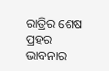ରାତ୍ରିର ଶେଷ ପ୍ରହର
ଭାବନାର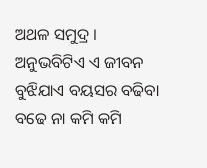ଅଥଳ ସମୁଦ୍ର ।
ଅନୁଭବିଟିଏ ଏ ଜୀବନ
ବୁଝିଯାଏ ବୟସର ବଢିବା
ବଢେ ନା କମି କମି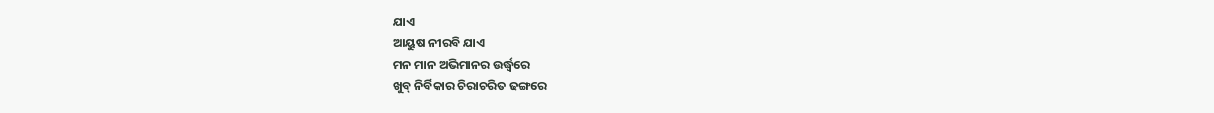ଯାଏ
ଆୟୁଷ ନୀରବି ଯାଏ
ମନ ମାନ ଅଭିମାନର ଉର୍ଦ୍ଧ୍ବରେ
ଖୁବ୍ ନିର୍ବିକାର ଚିରାଚରିତ ଢଙ୍ଗରେ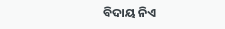ବିଦାୟ ନିଏ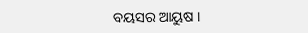ବୟସର ଆୟୁଷ ।